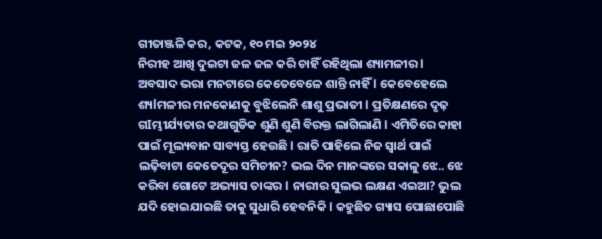ଗୀତାଞ୍ଜଳି କର, କଟକ, ୧୦ ମଇ ୨୦୨୪
ନିରୀହ ଆଖି ଦୁଇଟା ଜଳ ଜଳ କରି ଚାହିଁ ରହିଥିଲା ଶ୍ୟାମଳୀର l ଅବସାଦ ଭରା ମନଟାରେ କେତେବେଳେ ଶାନ୍ତି ନାହିଁ l କେବେହେଲେ ଶ୍ୟlମଳୀର ମନକୋଣକୁ ବୁଝିଲେନି ଶାଶୁ ପ୍ରଭାତୀ l ପ୍ରତିକ୍ଷଣରେ ଦୃଢ଼ ଗIମ୍ଭୀର୍ଯ୍ୟତାର କଥାଗୁଡିକ ଶୁଣି ଶୁଣି ବିରକ୍ତ ଲାଗିଲାଣି l ଏମିତିରେ କାହା ପାଇଁ ମୂଲ୍ୟବାନ ସାବ୍ୟସ୍ତ ହେଉଛି l ରାତି ପାହିଲେ ନିଜ ସ୍ୱାର୍ଥ ପାଇଁ ଲଢ଼ିବାଟା କେତେଦୂର ସମିଚୀନ? ଭଲ ଦିନ ମାନଙ୍କରେ ସକାଳୁ ଝେ.. ଝେ କରିବା ଗୋଟେ ଅଭ୍ୟାସ ତାଙ୍କର l ନାରୀର ସୁଲଭ ଲକ୍ଷଣ ଏଇଆ? ଭୁଲ ଯଦି ହୋଇଯାଇଛି ତାକୁ ସୁଧାରି ହେବନିକି l କହୁଛିତ ଗ୍ୟାସ ପୋଛାପୋଛି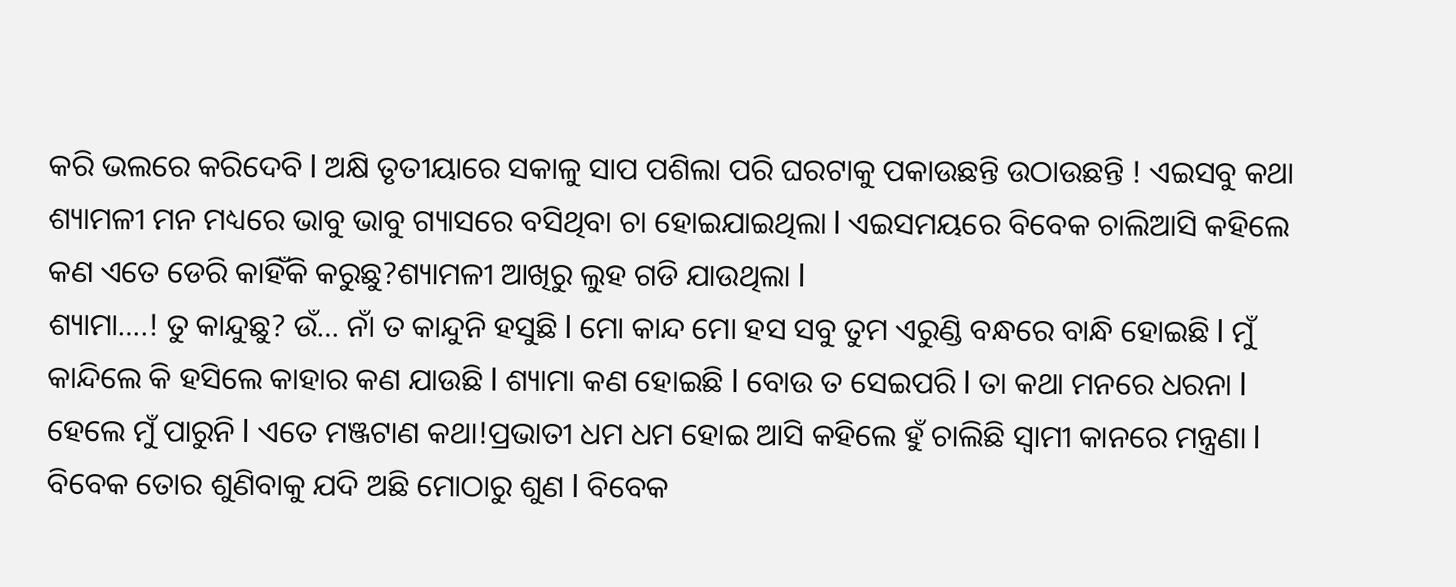କରି ଭଲରେ କରିଦେବି l ଅକ୍ଷି ତୃତୀୟାରେ ସକାଳୁ ସାପ ପଶିଲା ପରି ଘରଟାକୁ ପକାଉଛନ୍ତି ଉଠାଉଛନ୍ତି ! ଏଇସବୁ କଥା ଶ୍ୟାମଳୀ ମନ ମଧ୍ୟରେ ଭାବୁ ଭାବୁ ଗ୍ୟାସରେ ବସିଥିବା ଚା ହୋଇଯାଇଥିଲା l ଏଇସମୟରେ ବିବେକ ଚାଲିଆସି କହିଲେ କଣ ଏତେ ଡେରି କାହିଁକି କରୁଛୁ?ଶ୍ୟାମଳୀ ଆଖିରୁ ଲୁହ ଗଡି ଯାଉଥିଲା l
ଶ୍ୟାମା….! ତୁ କାନ୍ଦୁଛୁ? ଉଁ… ନାଁ ତ କାନ୍ଦୁନି ହସୁଛି l ମୋ କାନ୍ଦ ମୋ ହସ ସବୁ ତୁମ ଏରୁଣ୍ଡି ବନ୍ଧରେ ବାନ୍ଧି ହୋଇଛି l ମୁଁ କାନ୍ଦିଲେ କି ହସିଲେ କାହାର କଣ ଯାଉଛି l ଶ୍ୟାମା କଣ ହୋଇଛି l ବୋଉ ତ ସେଇପରି l ତା କଥା ମନରେ ଧରନା l ହେଲେ ମୁଁ ପାରୁନି l ଏତେ ମଞ୍ଜଟାଣ କଥା!ପ୍ରଭାତୀ ଧମ ଧମ ହୋଇ ଆସି କହିଲେ ହୁଁ ଚାଲିଛି ସ୍ୱାମୀ କାନରେ ମନ୍ତ୍ରଣା l ବିବେକ ତୋର ଶୁଣିବାକୁ ଯଦି ଅଛି ମୋଠାରୁ ଶୁଣ l ବିବେକ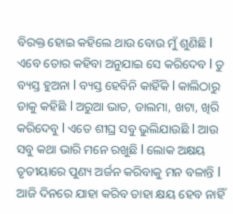ବିରକ୍ତ ହୋଇ କହିଲେ ଥାଉ ବୋଉ ମୁଁ ଶୁଣିଛି l ଏବେ ତୋର କହିବା ଅନୁଯାଇ ସେ କରିଦେବ l ତୁ ବ୍ୟସ୍ତ ହୁଅନା l ବ୍ୟସ୍ତ ହେବିନି କାହିଁକି l କାଲିଠାରୁ ତାକୁ କହିଛି l ଅରୁଆ ଭାତ, ଡାଲମା, ଖଟା, ଖିରି କରିଦେବୁ l ଏତେ ଶୀଘ୍ର ସବୁ ଭୁଲିଯାଉଛି l ଆଉ ସବୁ କଥା ଭାରି ମନେ ରଖୁଛି l ଲୋକ ଅକ୍ଷୟ ତୃତୀୟାରେ ପୁଣ୍ୟ ଅର୍ଜନ କରିବାକୁ ମନ ବଳାନ୍ତି l ଆଜି ଦିନରେ ଯାହା କରିବ ତାହା କ୍ଷୟ ହେବ ନାହିଁ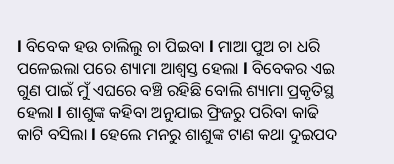l ବିବେକ ହଉ ଚାଲିଲୁ ଚା ପିଇବା l ମାଆ ପୁଅ ଚା ଧରି ପଳେଇଲା ପରେ ଶ୍ୟାମା ଆଶ୍ୱସ୍ତ ହେଲା l ବିବେକର ଏଇ ଗୁଣ ପାଇଁ ମୁଁ ଏଘରେ ବଞ୍ଚି ରହିଛି ବୋଲି ଶ୍ୟାମା ପ୍ରକୃତିସ୍ଥ ହେଲା l ଶାଶୁଙ୍କ କହିବା ଅନୁଯାଇ ଫ୍ରିଜରୁ ପରିବା କାଢି କାଟି ବସିଲା l ହେଲେ ମନରୁ ଶାଶୁଙ୍କ ଟାଣ କଥା ଦୁଇପଦ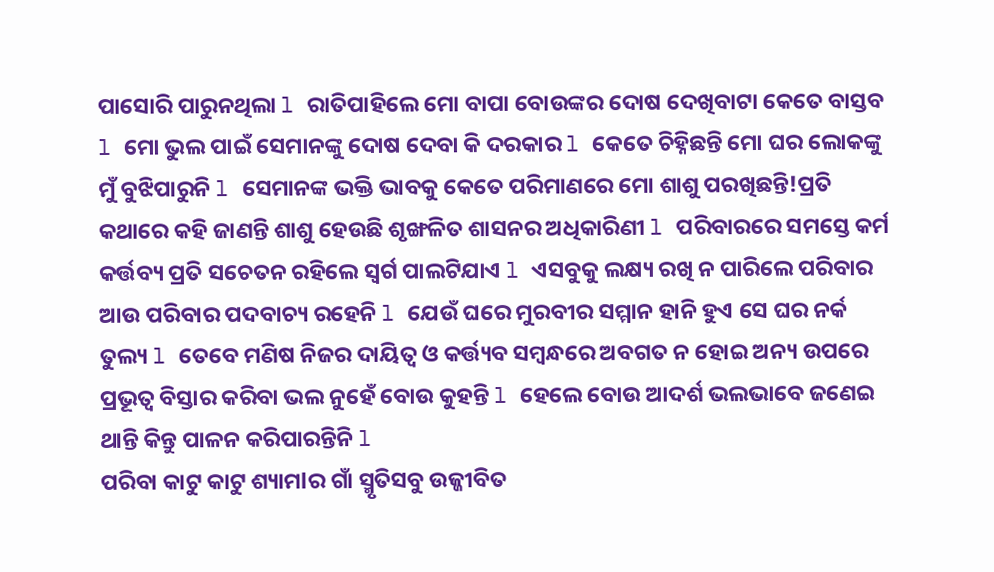ପାସୋରି ପାରୁନଥିଲା l ରାତିପାହିଲେ ମୋ ବାପା ବୋଉଙ୍କର ଦୋଷ ଦେଖିବାଟା କେତେ ବାସ୍ତବ l ମୋ ଭୁଲ ପାଇଁ ସେମାନଙ୍କୁ ଦୋଷ ଦେବା କି ଦରକାର l କେତେ ଚିହ୍ନିଛନ୍ତି ମୋ ଘର ଲୋକଙ୍କୁ ମୁଁ ବୁଝିପାରୁନି l ସେମାନଙ୍କ ଭକ୍ତି ଭାବକୁ କେତେ ପରିମାଣରେ ମୋ ଶାଶୁ ପରଖିଛନ୍ତି!ପ୍ରତି କଥାରେ କହି ଜାଣନ୍ତି ଶାଶୁ ହେଉଛି ଶୃଙ୍ଖଳିତ ଶାସନର ଅଧିକାରିଣୀ l ପରିବାରରେ ସମସ୍ତେ କର୍ମ କର୍ତ୍ତବ୍ୟ ପ୍ରତି ସଚେତନ ରହିଲେ ସ୍ୱର୍ଗ ପାଲଟିଯାଏ l ଏସବୁକୁ ଲକ୍ଷ୍ୟ ରଖି ନ ପାରିଲେ ପରିବାର ଆଉ ପରିବାର ପଦବାଚ୍ୟ ରହେନି l ଯେଉଁ ଘରେ ମୁରବୀର ସମ୍ମାନ ହାନି ହୁଏ ସେ ଘର ନର୍କ ତୁଲ୍ୟ l ତେବେ ମଣିଷ ନିଜର ଦାୟିତ୍ୱ ଓ କର୍ତ୍ତ୍ୟବ ସମ୍ବନ୍ଧରେ ଅବଗତ ନ ହୋଇ ଅନ୍ୟ ଉପରେ ପ୍ରଭୂତ୍ବ ବିସ୍ତାର କରିବା ଭଲ ନୁହେଁ ବୋଉ କୁହନ୍ତି l ହେଲେ ବୋଉ ଆଦର୍ଶ ଭଲଭାବେ ଜଣେଇ ଥାନ୍ତି କିନ୍ତୁ ପାଳନ କରିପାରନ୍ତିନି l
ପରିବା କାଟୁ କାଟୁ ଶ୍ୟାମlର ଗାଁ ସ୍ମୃତିସବୁ ଉଜ୍ଜୀବିତ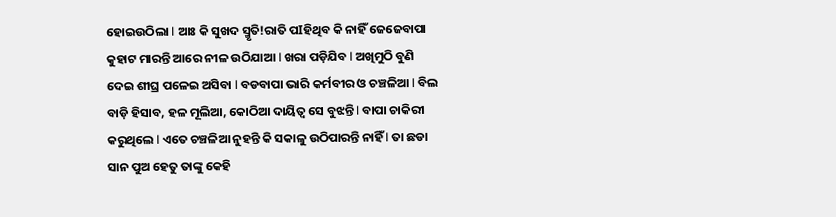ହୋଇଉଠିଲା l ଆଃ କି ସୁଖଦ ସ୍ମୃତି!ରାତି ପIହିଥିବ କି ନାହିଁ ଜେଜେବାପା କୁହାଟ ମାରନ୍ତି ଆରେ ନୀଳ ଉଠିଯାଆ l ଖରା ପଡ଼ିଯିବ l ଅଖିମୁଠି ବୁଣି ଦେଇ ଶୀଘ୍ର ପଳେଇ ଅସିବା l ବଡବାପା ଭାରି କର୍ମବୀର ଓ ଚଞ୍ଚଳିଆ l ବିଲ ବାଡ଼ି ହିସାବ, ହଳ ମୂଲିଆ, କୋଠିଆ ଦାୟିତ୍ୱ ସେ ବୁଝନ୍ତି l ବାପା ଚାକିରୀ କରୁଥିଲେ l ଏତେ ଚଞ୍ଚଳିଆ ନୁହନ୍ତି କି ସକାଳୁ ଉଠିପାରନ୍ତି ନାହିଁ l ତା ଛଡା ସାନ ପୁଅ ହେତୁ ତାଙ୍କୁ କେହି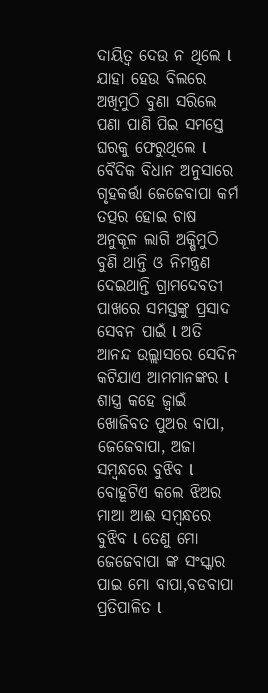ଦାୟିତ୍ୱ ଦେଉ ନ ଥିଲେ l ଯାହା ହେଉ ବିଲରେ ଅଖିମୁଠି ବୁଣା ସରିଲେ ପଣା ପାଣି ପିଇ ସମସ୍ତେ ଘରକୁ ଫେରୁଥିଲେ l ବୈଦିକ ବିଧାନ ଅନୁସାରେ ଗୃହକର୍ତ୍ତା ଜେଜେବାପା କର୍ମ ତତ୍ପର ହୋଇ ଚାଷ ଅନୁକୂଳ ଲାଗି ଅକ୍ଷିମୁଠି ବୁଣି ଥାନ୍ତି ଓ ନିମନ୍ତ୍ରଣ ଦେଇଥାନ୍ତି ଗ୍ରାମଦେବତୀ ପାଖରେ ସମସ୍ତଙ୍କୁ ପ୍ରସାଦ ସେବନ ପାଇଁ l ଅତି ଆନନ୍ଦ ଉଲ୍ଲାସରେ ସେଦିନ କଟିଯାଏ ଆମମାନଙ୍କର l
ଶାସ୍ତ୍ର କହେ ଜ୍ୱାଇଁ ଖୋଜିବତ ପୁଅର ବାପା, ଜେଜେବାପା, ଅଜା ସମ୍ବନ୍ଧରେ ବୁଝିବ l ବୋହୂଟିଏ କଲେ ଝିଅର ମାଆ ଆଈ ସମ୍ବନ୍ଧରେ ବୁଝିବ l ତେଣୁ ମୋ ଜେଜେବାପା ଙ୍କ ସଂସ୍କାର ପାଇ ମୋ ବାପା,ବଡବାପା ପ୍ରତିପାଳିତ l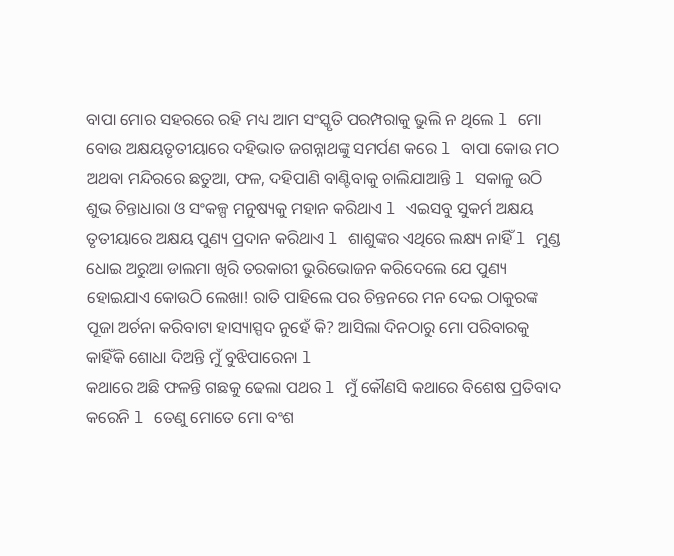ବାପା ମୋର ସହରରେ ରହି ମଧ୍ୟ ଆମ ସଂସ୍କୃତି ପରମ୍ପରାକୁ ଭୁଲି ନ ଥିଲେ l ମୋ ବୋଉ ଅକ୍ଷୟତୃତୀୟାରେ ଦହିଭାତ ଜଗନ୍ନାଥଙ୍କୁ ସମର୍ପଣ କରେ l ବାପା କୋଉ ମଠ ଅଥବା ମନ୍ଦିରରେ ଛତୁଆ, ଫଳ, ଦହିପାଣି ବାଣ୍ଟିବାକୁ ଚାଲିଯାଆନ୍ତି l ସକାଳୁ ଉଠି ଶୁଭ ଚିନ୍ତାଧାରା ଓ ସଂକଳ୍ପ ମନୁଷ୍ୟକୁ ମହାନ କରିଥାଏ l ଏଇସବୁ ସୁକର୍ମ ଅକ୍ଷୟ ତୃତୀୟାରେ ଅକ୍ଷୟ ପୁଣ୍ୟ ପ୍ରଦାନ କରିଥାଏ l ଶାଶୁଙ୍କର ଏଥିରେ ଲକ୍ଷ୍ୟ ନାହିଁ l ମୁଣ୍ଡ ଧୋଇ ଅରୁଆ ଡାଲମା ଖିରି ତରକାରୀ ଭୁରିଭୋଜନ କରିଦେଲେ ଯେ ପୁଣ୍ୟ ହୋଇଯାଏ କୋଉଠି ଲେଖା! ରାତି ପାହିଲେ ପର ଚିନ୍ତନରେ ମନ ଦେଇ ଠାକୁରଙ୍କ ପୂଜା ଅର୍ଚନା କରିବାଟା ହାସ୍ୟାସ୍ପଦ ନୁହେଁ କି? ଆସିଲା ଦିନଠାରୁ ମୋ ପରିବାରକୁ କାହିଁକି ଶୋଧା ଦିଅନ୍ତି ମୁଁ ବୁଝିପାରେନା l
କଥାରେ ଅଛି ଫଳନ୍ତି ଗଛକୁ ଢେଲା ପଥର l ମୁଁ କୌଣସି କଥାରେ ବିଶେଷ ପ୍ରତିବାଦ କରେନି l ତେଣୁ ମୋତେ ମୋ ବଂଶ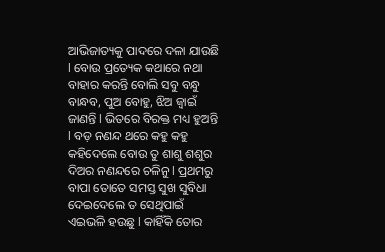ଆଭିଜାତ୍ୟକୁ ପାଦରେ ଦଳା ଯାଉଛି l ବୋଉ ପ୍ରତ୍ୟେକ କଥାରେ ନଥା ବାହାର କରନ୍ତି ବୋଲି ସବୁ ବନ୍ଧୁ ବାନ୍ଧବ, ପୁଅ ବୋହୁ, ଝିଅ ଜ୍ୱାଇଁ ଜାଣନ୍ତି l ଭିତରେ ବିରକ୍ତ ମଧ୍ୟ ହୁଅନ୍ତି l ବଡ଼ ନଣନ୍ଦ ଥରେ କହୁ କହୁ କହିଦେଲେ ବୋଉ ତୁ ଶାଶୁ ଶଶୁର ଦିଅର ନଣନ୍ଦରେ ଚଳିନୁ l ପ୍ରଥମରୁ ବାପା ତୋତେ ସମସ୍ତ ସୁଖ ସୁବିଧା ଦେଇଦେଲେ ତ ସେଥିପାଇଁ ଏଇଭଳି ହଉଛୁ l କାହିଁକି ତୋର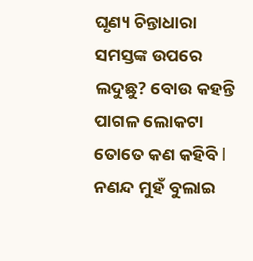ଘୃଣ୍ୟ ଚିନ୍ତାଧାରା ସମସ୍ତଙ୍କ ଉପରେ ଲଦୁଛୁ? ବୋଉ କହନ୍ତି ପାଗଳ ଲୋକଟା ତୋତେ କଣ କହିବି l ନଣନ୍ଦ ମୁହଁ ବୁଲାଇ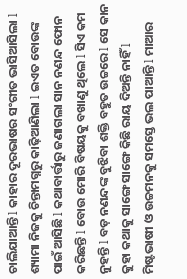ଚାଲିଯାଆନ୍ତି l କାହାର ଦୂରଭାଷର ସଂଗୀତ ଭାସିଆସିଲା l ଶ୍ୟାମା ନିଜକୁ ଚିନ୍ତାମଗ୍ନରୁ କାଢ଼ିଆଣିଲା l ଇଏତ ବୋଉଙ୍କ ପାଇଁ ଆସିଛି l କଥାବାର୍ତ୍ତାରୁ ଜଣାଗଲା ସାନ ନଣନ୍ଦ ଫୋନ କରିଛନ୍ତି l ବୋଉ ମୋରି ବିଷୟକୁ ବଖାଣୁ ଥିଲେ l ସିଏ କମ ନୁହନ୍ତି l ବଡ଼ ନଣନ୍ଦଙ୍କ ବୁଝିବା ଶକ୍ତି ବହୁତ ଉଚ୍ଚରେ l ସେ କାନ କୁହା କଥାକୁ ସାଙ୍ଗେ ସାଙ୍ଗେ କିଛି ରାୟ ଦିଅନ୍ତି ନାହିଁ l ମିଷ୍ଟଭାଷୀ ଓ ଉଚ୍ଚମନକୁ ସମସ୍ତେ ଭଲ ପାଆନ୍ତି l ମାଆର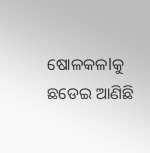ଷୋଳକଳlକୁ ଛଡେଇ ଆଣିଛି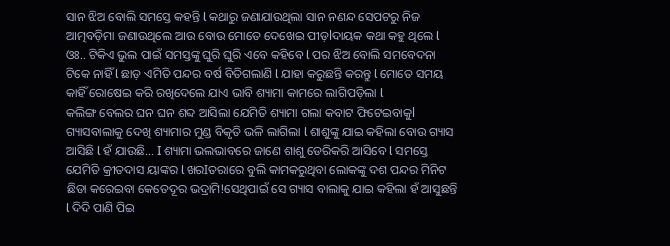ସାନ ଝିଅ ବୋଲି ସମସ୍ତେ କହନ୍ତି l କଥାରୁ ଜଣାଯାଉଥିଲା ସାନ ନଣନ୍ଦ ସେପଟରୁ ନିଜ ଆତ୍ମବଡ଼ିମା ଜଣାଉଥିଲେ ଆଉ ବୋଉ ମୋତେ ଦେଖେଇ ପୀଡ଼lଦାୟକ କଥା କହୁ ଥିଲେ l ଓଃ.. ଟିକିଏ ଭୁଲ ପାଇଁ ସମସ୍ତଙ୍କୁ ଘୁରି ଘୁରି ଏବେ କହିବେ l ପର ଝିଅ ବୋଲି ସମବେଦନା ଟିକେ ନାହିଁ l ଛାଡ଼ ଏମିତି ପନ୍ଦର ବର୍ଷ ବିତିଗଲାଣି l ଯାହା କରୁଛନ୍ତି କରନ୍ତୁ l ମୋତେ ସମୟ କାହିଁ ରୋଷେଇ କରି ରଖିଦେଲେ ଯାଏ ଭାବି ଶ୍ୟାମା କାମରେ ଲାଗିପଡ଼ିଲା l
କଲିଙ୍ଗ ବେଲର ଘନ ଘନ ଶବ୍ଦ ଆସିଲା ଯେମିତି ଶ୍ୟାମା ଗଲା କବାଟ ଫିଟେଇବାକୁl ଗ୍ୟାସବାଲାକୁ ଦେଖି ଶ୍ୟାମାର ମୁଣ୍ଡ ବିକୃତି ଭଳି ଲାଗିଲା l ଶାଶୁଙ୍କୁ ଯାଇ କହିଲା ବୋଉ ଗ୍ୟାସ ଆସିଛି l ହଁ ଯାଉଛି… I ଶ୍ୟାମା ଭଲଭାବରେ ଜାଣେ ଶାଶୁ ଡେରିକରି ଆସିବେ l ସମସ୍ତେ ଯେମିତି କ୍ରୀତଦାସ ୟାଙ୍କର l ଖରIତରାରେ ବୁଲି କାମକରୁଥିବା ଲୋକଙ୍କୁ ଦଶ ପନ୍ଦର ମିନିଟ ଛିଡା କରେଇବା କେତେଦୂର ଭଦ୍ରାମି!ସେଥିପାଇଁ ସେ ଗ୍ୟାସ ବାଲାକୁ ଯାଇ କହିଲା ହଁ ଆସୁଛନ୍ତି l ଦିଦି ପାଣି ପିଇ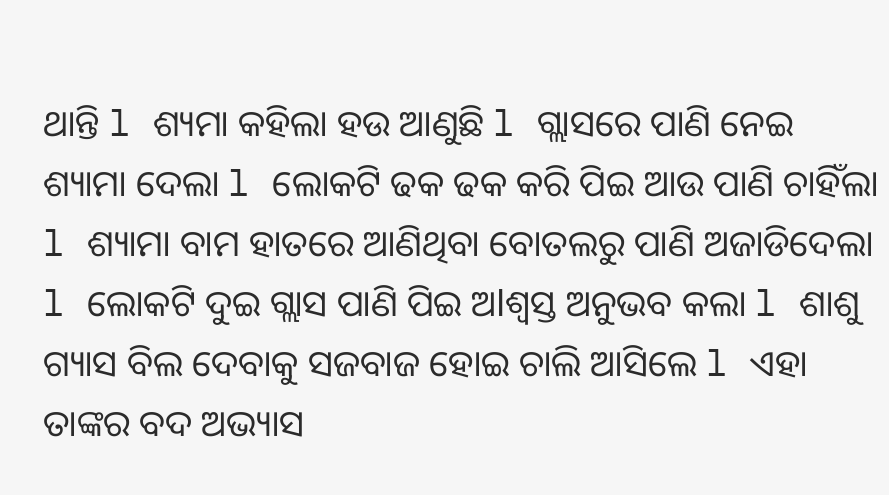ଥାନ୍ତି l ଶ୍ୟମା କହିଲା ହଉ ଆଣୁଛି l ଗ୍ଲାସରେ ପାଣି ନେଇ ଶ୍ୟାମା ଦେଲା l ଲୋକଟି ଢକ ଢକ କରି ପିଇ ଆଉ ପାଣି ଚାହିଁଲା l ଶ୍ୟାମା ବାମ ହାତରେ ଆଣିଥିବା ବୋତଲରୁ ପାଣି ଅଜାଡିଦେଲା l ଲୋକଟି ଦୁଇ ଗ୍ଲାସ ପାଣି ପିଇ ଅlଶ୍ୱସ୍ତ ଅନୁଭବ କଲା l ଶାଶୁ ଗ୍ୟାସ ବିଲ ଦେବାକୁ ସଜବାଜ ହୋଇ ଚାଲି ଆସିଲେ l ଏହା ତାଙ୍କର ବଦ ଅଭ୍ୟାସ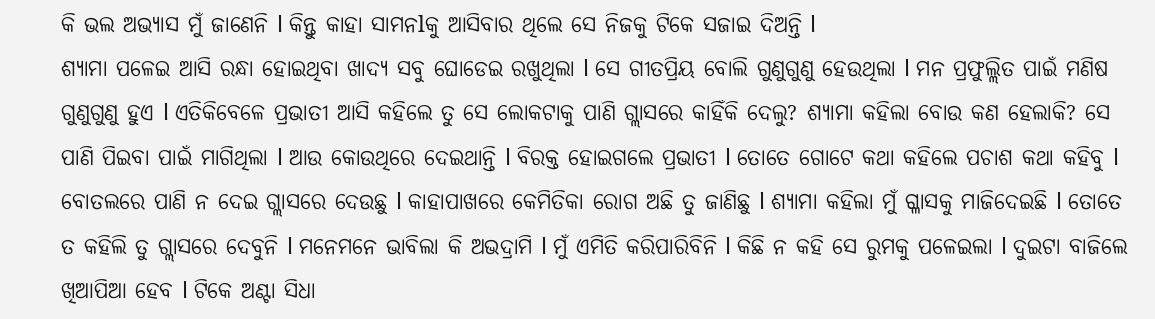କି ଭଲ ଅଭ୍ୟାସ ମୁଁ ଜାଣେନି l କିନ୍ତୁ କାହା ସାମନlକୁ ଆସିବାର ଥିଲେ ସେ ନିଜକୁ ଟିକେ ସଜାଇ ଦିଅନ୍ତି l
ଶ୍ୟାମା ପଳେଇ ଆସି ରନ୍ଧା ହୋଇଥିବା ଖାଦ୍ୟ ସବୁ ଘୋଡେଇ ରଖୁଥିଲା l ସେ ଗୀତପ୍ରିୟ ବୋଲି ଗୁଣୁଗୁଣୁ ହେଉଥିଲା l ମନ ପ୍ରଫୁଲ୍ଲିତ ପାଇଁ ମଣିଷ ଗୁଣୁଗୁଣୁ ହୁଏ l ଏତିକିବେଳେ ପ୍ରଭାତୀ ଆସି କହିଲେ ତୁ ସେ ଲୋକଟାକୁ ପାଣି ଗ୍ଲାସରେ କାହିଁକି ଦେଲୁ? ଶ୍ୟାମା କହିଲା ବୋଉ କଣ ହେଲାକି? ସେ ପାଣି ପିଇବା ପାଇଁ ମାଗିଥିଲା l ଆଉ କୋଉଥିରେ ଦେଇଥାନ୍ତି l ବିରକ୍ତ ହୋଇଗଲେ ପ୍ରଭାତୀ l ତୋତେ ଗୋଟେ କଥା କହିଲେ ପଚାଶ କଥା କହିବୁ l ବୋତଲରେ ପାଣି ନ ଦେଇ ଗ୍ଲାସରେ ଦେଉଛୁ l କାହାପାଖରେ କେମିତିକା ରୋଗ ଅଛି ତୁ ଜାଣିଛୁ l ଶ୍ୟାମା କହିଲା ମୁଁ ଗ୍ଳାସକୁ ମାଜିଦେଇଛି l ତୋତେ ତ କହିଲି ତୁ ଗ୍ଲାସରେ ଦେବୁନି l ମନେମନେ ଭାବିଲା କି ଅଭଦ୍ରାମି l ମୁଁ ଏମିତି କରିପାରିବିନି l କିଛି ନ କହି ସେ ରୁମକୁ ପଳେଇଲା l ଦୁଇଟା ବାଜିଲେ ଖିଆପିଆ ହେବ l ଟିକେ ଅଣ୍ଟା ସିଧା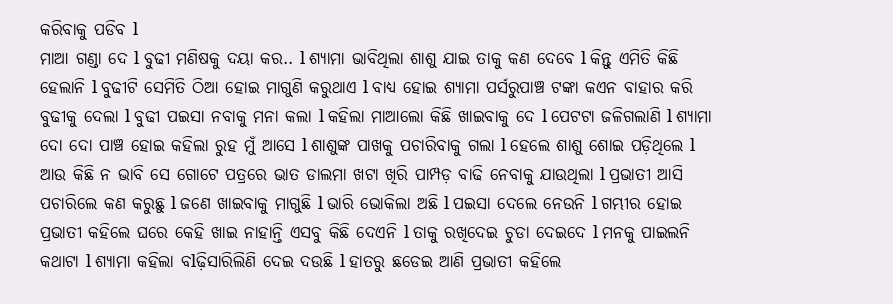କରିବାକୁ ପଡିବ l
ମାଆ ଗଣ୍ଡା ଦେ l ବୁଢୀ ମଣିଷକୁ ଦୟା କର.. l ଶ୍ୟାମା ଭାବିଥିଲା ଶାଶୁ ଯାଇ ତାକୁ କଣ ଦେବେ l କିନ୍ତୁ ଏମିତି କିଛି ହେଲାନି l ବୁଢୀଟି ସେମିତି ଠିଆ ହୋଇ ମାଗୁଣି କରୁଥାଏ l ବାଧ୍ୟ ହୋଇ ଶ୍ୟାମା ପର୍ସରୁପାଞ୍ଚ ଟଙ୍କା କଏନ ବାହାର କରି ବୁଢୀକୁ ଦେଲା l ବୁଢୀ ପଇସା ନବାକୁ ମନା କଲା l କହିଲା ମାଆଲୋ କିଛି ଖାଇବାକୁ ଦେ l ପେଟଟା ଜଳିଗଲାଣି l ଶ୍ୟାମା ଦୋ ଦୋ ପାଞ୍ଚ ହୋଇ କହିଲା ରୁହ ମୁଁ ଆସେ l ଶାଶୁଙ୍କ ପାଖକୁ ପଚାରିବାକୁ ଗଲା l ହେଲେ ଶାଶୁ ଶୋଇ ପଡ଼ିଥିଲେ l ଆଉ କିଛି ନ ଭାବି ସେ ଗୋଟେ ପତ୍ରରେ ଭାତ ଡାଲମା ଖଟା ଖିରି ପାମ୍ପଡ଼ ବାଢି ନେବାକୁ ଯାଉଥିଲା l ପ୍ରଭାତୀ ଆସି ପଚାରିଲେ କଣ କରୁଛୁ l ଜଣେ ଖାଇବାକୁ ମାଗୁଛି l ଭାରି ଭୋକିଲା ଅଛି l ପଇସା ଦେଲେ ନେଉନି l ଗମ୍ଭୀର ହୋଇ ପ୍ରଭାତୀ କହିଲେ ଘରେ କେହି ଖାଇ ନାହାନ୍ତି ଏସବୁ କିଛି ଦେଏନି l ତାକୁ ରଖିଦେଇ ଚୁଡା ଦେଇଦେ l ମନକୁ ପାଇଲନି କଥାଟା l ଶ୍ୟାମା କହିଲା ବlଢ଼ିସାରିଲିଣି ଦେଇ ଦଉଛି l ହାତରୁ ଛଡେଇ ଆଣି ପ୍ରଭାତୀ କହିଲେ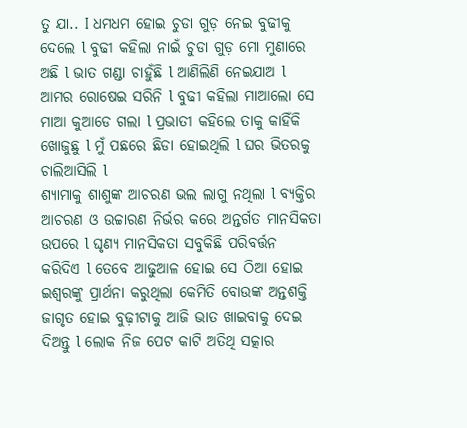ତୁ ଯା.. I ଧମଧମ ହୋଇ ଚୁଡା ଗୁଡ଼ ନେଇ ବୁଢୀକୁ ଦେଲେ l ବୁଢୀ କହିଲା ନାଇଁ ଚୁଡା ଗୁଡ଼ ମୋ ମୁଣାରେ ଅଛି l ଭାତ ଗଣ୍ଡା ଚାହୁଁଛି l ଆଣିଲିଣି ନେଇଯାଅ l ଆମର ରୋଷେଇ ସରିନି l ବୁଢୀ କହିଲା ମାଆଲୋ ସେ ମାଆ କୁଆଡେ ଗଲା l ପ୍ରଭାତୀ କହିଲେ ତାକୁ କାହିଁକି ଖୋଜୁଛୁ l ମୁଁ ପଛରେ ଛିଡା ହୋଇଥିଲି l ଘର ଭିତରକୁ ଚାଲିଆସିଲି l
ଶ୍ୟାମାକୁ ଶାଶୁଙ୍କ ଆଚରଣ ଭଲ ଲାଗୁ ନଥିଲା l ବ୍ୟକ୍ତିର ଆଚରଣ ଓ ଉଚ୍ଚାରଣ ନିର୍ଭର କରେ ଅନ୍ତର୍ଗତ ମାନସିକତା ଉପରେ l ଘୃଣ୍ୟ ମାନସିକତା ସବୁକିଛି ପରିବର୍ତ୍ତନ କରିଦିଏ l ତେବେ ଆଢୁଆଳ ହୋଇ ସେ ଠିଆ ହୋଇ ଇଶ୍ଵରଙ୍କୁ ପ୍ରାର୍ଥନା କରୁଥିଲା କେମିତି ବୋଉଙ୍କ ଅନ୍ତଶକ୍ତି ଜାଗୃତ ହୋଇ ବୁଢ଼ୀଟାକୁ ଆଜି ଭାତ ଖାଇବାକୁ ଦେଇ ଦିଅନ୍ତୁ l ଲୋକ ନିଜ ପେଟ କାଟି ଅତିଥି ସତ୍କାର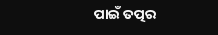ପାଇଁ ତତ୍ପର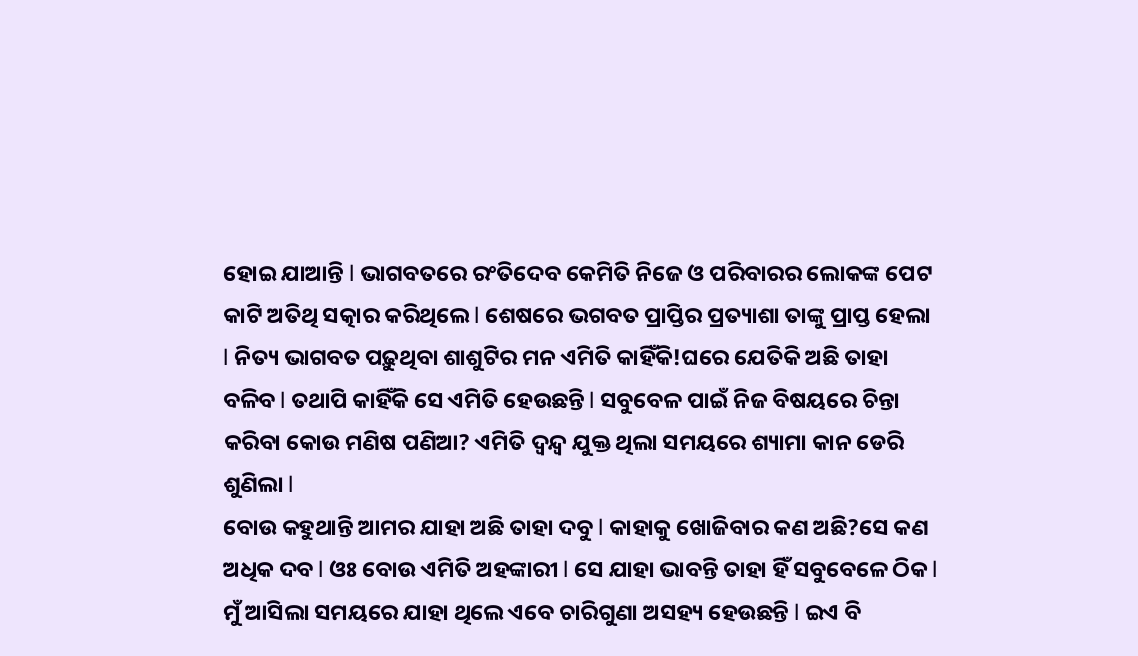ହୋଇ ଯାଆନ୍ତି l ଭାଗବତରେ ରଂତିଦେବ କେମିତି ନିଜେ ଓ ପରିବାରର ଲୋକଙ୍କ ପେଟ କାଟି ଅତିଥି ସତ୍କାର କରିଥିଲେ l ଶେଷରେ ଭଗବତ ପ୍ରାପ୍ତିର ପ୍ରତ୍ୟାଶା ତାଙ୍କୁ ପ୍ରାପ୍ତ ହେଲା l ନିତ୍ୟ ଭାଗବତ ପଢ଼ୁଥିବା ଶାଶୁଟିର ମନ ଏମିତି କାହିଁକି!ଘରେ ଯେତିକି ଅଛି ତାହା ବଳିବ l ତଥାପି କାହିଁକି ସେ ଏମିତି ହେଉଛନ୍ତି l ସବୁବେଳ ପାଇଁ ନିଜ ବିଷୟରେ ଚିନ୍ତା କରିବା କୋଉ ମଣିଷ ପଣିଆ? ଏମିତି ଦ୍ୱନ୍ଦ୍ୱ ଯୁକ୍ତ ଥିଲା ସମୟରେ ଶ୍ୟାମା କାନ ଡେରି ଶୁଣିଲା l
ବୋଉ କହୁଥାନ୍ତି ଆମର ଯାହା ଅଛି ତାହା ଦବୁ l କାହାକୁ ଖୋଜିବାର କଣ ଅଛି?ସେ କଣ ଅଧିକ ଦବ l ଓଃ ବୋଉ ଏମିତି ଅହଙ୍କାରୀ l ସେ ଯାହା ଭାବନ୍ତି ତାହା ହିଁ ସବୁବେଳେ ଠିକ l ମୁଁ ଆସିଲା ସମୟରେ ଯାହା ଥିଲେ ଏବେ ଚାରିଗୁଣା ଅସହ୍ୟ ହେଉଛନ୍ତି l ଇଏ ବି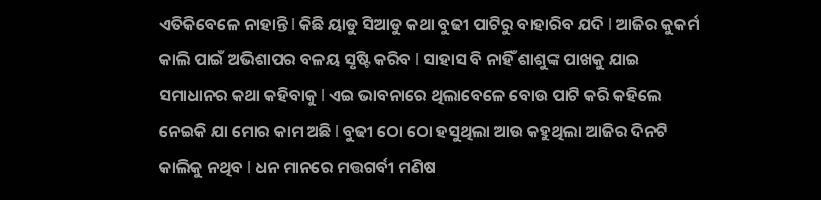ଏତିକିବେଳେ ନାହାନ୍ତି l କିଛି ୟାଡୁ ସିଆଡୁ କଥା ବୁଢୀ ପାଟିରୁ ବାହାରିବ ଯଦି l ଆଜିର କୁକର୍ମ କାଲି ପାଇଁ ଅଭିଶାପର ବଳୟ ସୃଷ୍ଟି କରିବ l ସାହାସ ବି ନାହିଁ ଶାଶୁଙ୍କ ପାଖକୁ ଯାଇ ସମାଧାନର କଥା କହିବାକୁ l ଏଇ ଭାବନାରେ ଥିଲାବେଳେ ବୋଉ ପାଟି କରି କହିଲେ ନେଇକି ଯା ମୋର କାମ ଅଛି l ବୁଢୀ ଠୋ ଠୋ ହସୁଥିଲା ଆଉ କହୁଥିଲା ଆଜିର ଦିନଟି କାଲିକୁ ନଥିବ l ଧନ ମାନରେ ମତ୍ତଗର୍ବୀ ମଣିଷ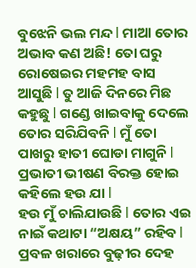ବୁଝେନି ଭଲ ମନ୍ଦ l ମାଆ ତୋର ଅଭାବ କଣ ଅଛି! ତୋ ଘରୁ ରୋଷେଇର ମହମହ ବାସ ଆସୁଛି l ତୁ ଆଜି ଦିନରେ ମିଛ କହୁଛୁ l ଗଣ୍ଡେ ଖାଇବାକୁ ଦେଲେ ତୋର ସରିଯିବନି l ମୁଁ ତୋ ପାଖରୁ ହାତୀ ଘୋଡା ମାଗୁନି l ପ୍ରଭାତୀ ଭୀଷଣ ବିରକ୍ତ ହୋଇ କହିଲେ ହଉ ଯା l
ହଉ ମୁଁ ଚାଲିଯାଉଛି l ତୋର ଏଇ ନାଇଁ କଥାଟା “ଅକ୍ଷୟ” ରହିବ l ପ୍ରବଳ ଖରାରେ ବୁଢ଼ୀର ଦେହ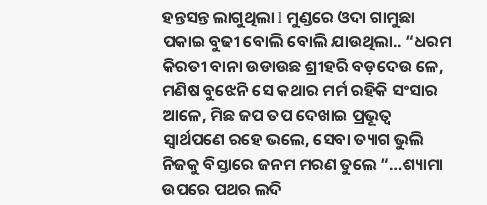ହନ୍ତସନ୍ତ ଲାଗୁଥିଲା l ମୁଣ୍ଡରେ ଓଦା ଗାମୁଛା ପକାଇ ବୁଢୀ ବୋଲି ବୋଲି ଯାଉଥିଲା.. “ଧରମ କିରତୀ ବାନା ଉଡାଉଛ ଶ୍ରୀହରି ବଡ଼ଦେଉ ଳେ, ମଣିଷ ବୁଝେନି ସେ କଥାର ମର୍ମ ରହିକି ସଂସାର ଆଳେ, ମିଛ ଜପ ତପ ଦେଖାଇ ପ୍ରଭୂତ୍ବ ସ୍ୱାର୍ଥପଣେ ରହେ ଭଲେ, ସେବା ତ୍ୟାଗ ଭୁଲି ନିଜକୁ ବିସ୍ତାରେ ଜନମ ମରଣ ତୁଲେ “…ଶ୍ୟାମା ଉପରେ ପଥର ଲଦି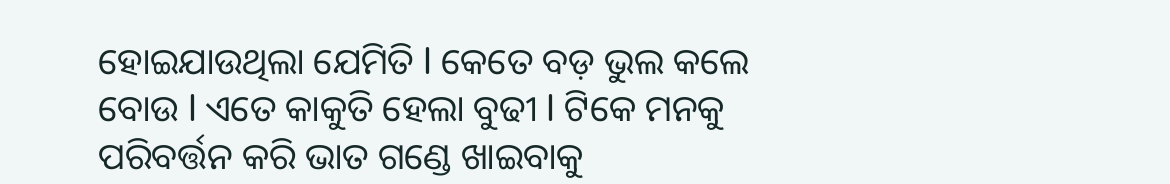ହୋଇଯାଉଥିଲା ଯେମିତି l କେତେ ବଡ଼ ଭୁଲ କଲେ ବୋଉ l ଏତେ କାକୁତି ହେଲା ବୁଢୀ l ଟିକେ ମନକୁ ପରିବର୍ତ୍ତନ କରି ଭାତ ଗଣ୍ଡେ ଖାଇବାକୁ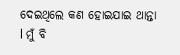ଦେଇଥିଲେ କଣ ହୋଇଯାଇ ଥାନ୍ତା l ମୁଁ ବି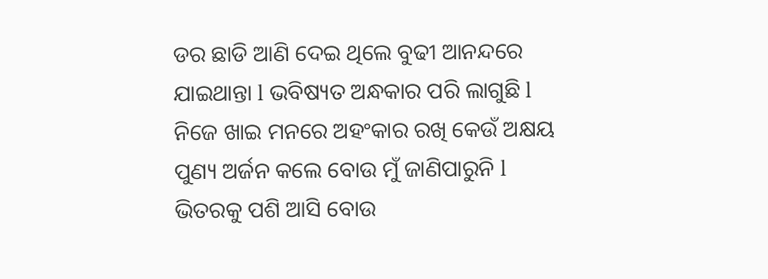ଡର ଛାଡି ଆଣି ଦେଇ ଥିଲେ ବୁଢୀ ଆନନ୍ଦରେ ଯାଇଥାନ୍ତା l ଭବିଷ୍ୟତ ଅନ୍ଧକାର ପରି ଲାଗୁଛି l ନିଜେ ଖାଇ ମନରେ ଅହଂକାର ରଖି କେଉଁ ଅକ୍ଷୟ ପୁଣ୍ୟ ଅର୍ଜନ କଲେ ବୋଉ ମୁଁ ଜାଣିପାରୁନି l ଭିତରକୁ ପଶି ଆସି ବୋଉ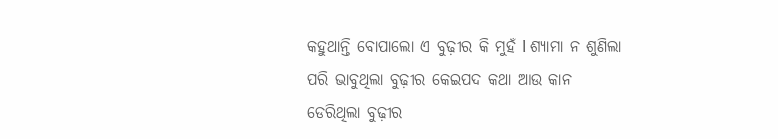କହୁଥାନ୍ତି ବୋପାଲୋ ଏ ବୁଢ଼ୀର କି ମୁହଁ l ଶ୍ୟାମା ନ ଶୁଣିଲା ପରି ଭାବୁଥିଲା ବୁଢ଼ୀର କେଇପଦ କଥା ଆଉ କାନ ଡେରିଥିଲା ବୁଢ଼ୀର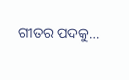ଗୀତର ପଦକୁ…